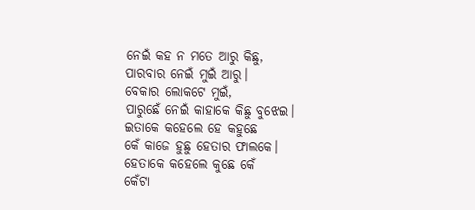ନେଇଁ କହ ନ ମତେ ଆରୁ କିଛୁ,
ପାରବାର ନେଇଁ ମୁଇଁ ଆରୁ।
ବେକାର ଲୋକଟେ ମୁଇଁ,
ପାରୁଛେଁ ନେଇଁ କାହାକେ କିଛୁ ବୁଝେଇ।
ଇତାକେ କହେଲେ ହେ କହୁଛେ
କେଁ କାଜେ ହୁଛୁ ହେତାର ଫାଲକେ।
ହେତାକେ କହେଲେ କୁଛେ କେଁ
କେଁଟା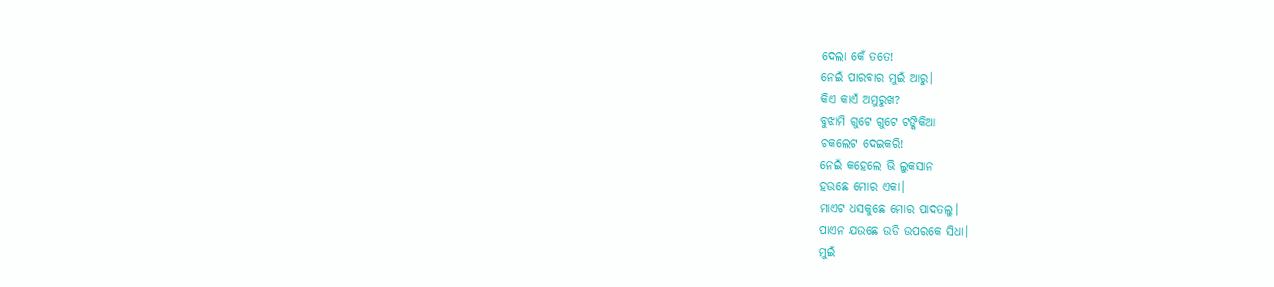ଦେଲା କେଁ ତତେ!
ନେଇଁ ପାରବାର ମୁଇଁ ଆରୁ।
କିଏ କାଏଁ ଅମୁରୁଖ?
ବୁଝାମି ଗୁଟେ ଗୁଟେ ଟଙ୍କିକିଆ
ଚକଲେଟ ଦେଇକରି!
ନେଇଁ କହେଲେ ଭି ଲୁକସାନ
ହଉଛେ ମୋର ଏକା।
ମାଏଟ ଧସକୁଛେ ମୋର ପାଦତଲୁ।
ପାଏନ ଯଉଛେ ଉଡି ଉପରକେ ସିଧା।
ମୁଇଁ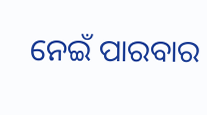ନେଇଁ ପାରବାର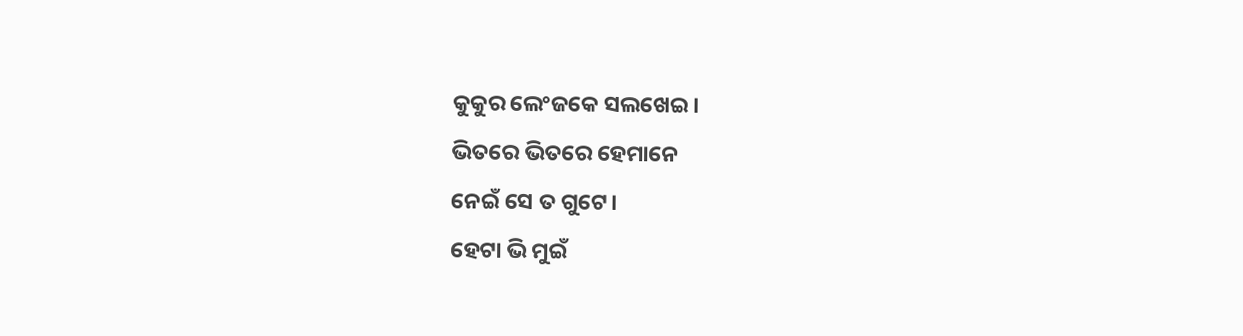କୁକୁର ଲେଂଜକେ ସଲଖେଇ।
ଭିତରେ ଭିତରେ ହେମାନେ
ନେଇଁ ସେ ତ ଗୁଟେ।
ହେଟା ଭି ମୁଇଁ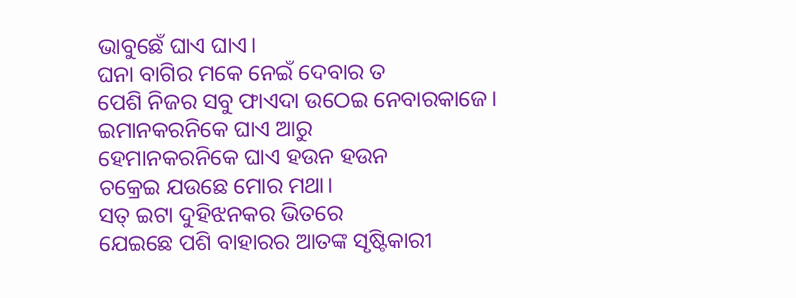ଭାବୁଛେଁ ଘାଏ ଘାଏ।
ଘନା ବାଗିର ମକେ ନେଇଁ ଦେବାର ତ
ପେଶି ନିଜର ସବୁ ଫାଏଦା ଉଠେଇ ନେବାରକାଜେ।
ଇମାନକରନିକେ ଘାଏ ଆରୁ
ହେମାନକରନିକେ ଘାଏ ହଉନ ହଉନ
ଚକ୍ରେଇ ଯଉଛେ ମୋର ମଥା।
ସତ୍ ଇଟା ଦୁହିଝନକର ଭିତରେ
ଯେଇଛେ ପଶି ବାହାରର ଆତଙ୍କ ସୃଷ୍ଟିକାରୀ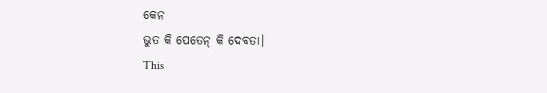କେନ
ଭୁତ କି ପେତେନ୍ କି ଦେବତା।
This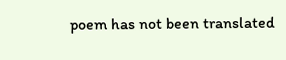poem has not been translated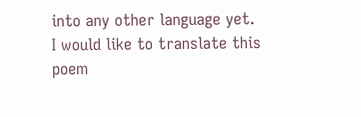into any other language yet.
I would like to translate this poem